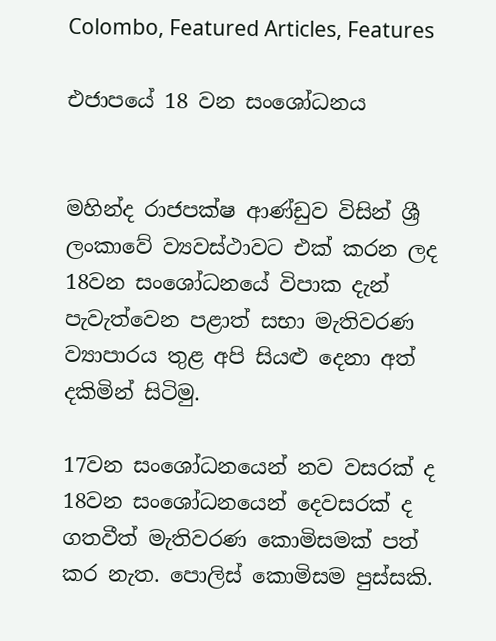Colombo, Featured Articles, Features

එජාපයේ 18 වන සංශෝධනය


මහින්ද රාජපක්ෂ ආණ්ඩුව විසින් ශ්‍රී ලංකාවේ ව්‍යවස්ථාවට එක් කරන ලද 18වන සංශෝධනයේ විපාක දැන් පැවැත්වෙන පළාත් සභා මැතිවරණ ව්‍යාපාරය තුළ අපි සියළු දෙනා අත් දකිමින් සිටිමු.

17වන සංශෝධනයෙන් නව වසරක් ද 18වන සංශෝධනයෙන් දෙවසරක් ද ගතවීත් මැතිවරණ කොමිසමක් පත් කර නැත. පොලිස් කොමිසම පුස්සකි.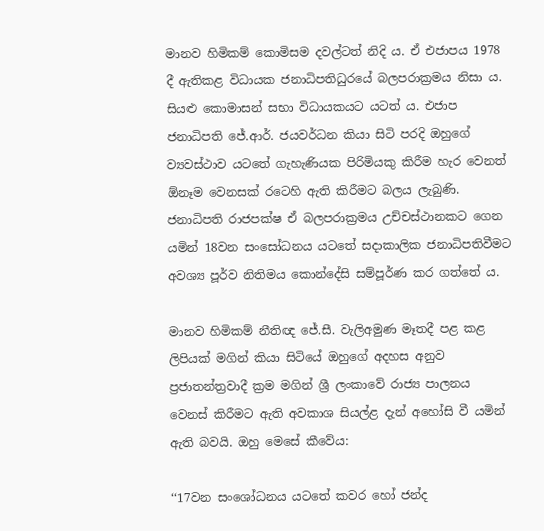මානව හිමිකම් කොමිසම දවල්ටත් නිදි ය. ඒ එජාපය 1978 දී ඇතිකළ විධායක ජනාධිපතිධුරයේ බලපරාක්‍රමය නිසා ය. සියළු කොමාසන් සභා විධායකයට යටත් ය. එජාප ජනාධිපති ජේ.ආර්. ජයවර්ධන කියා සිටි පරදි ඔහුගේ ව්‍යවස්ථාව යටතේ ගැහැණියක පිරිමියකු කිරීම හැර වෙනත් ඕනෑම වෙනසක් රටෙහි ඇති කිරීමට බලය ලැබුණි. ජනාධිපති රාජපක්ෂ ඒ බලපරාක්‍රමය උච්චස්ථානකට ගෙන යමින් 18වන සංසෝධනය යටතේ සදාකාලික ජනාධිපතිවීමට අවශ්‍ය පූර්ව නිතිමය කොන්දේසි සම්පූර්ණ කර ගත්තේ ය.

මානව හිමිකම් නීතිඥ ජේ.සී. වැලිඅමුණ මෑතදී පළ කළ ලිපියක් මගින් කියා සිටියේ ඔහුගේ අදහස අනුව ප්‍රජාතන්ත්‍රවාදී ක්‍රම මගින් ශ්‍රී ලංකාවේ රාජ්‍ය පාලනය වෙනස් කිරීමට ඇති අවකාශ සියල්ළ දැන් අහෝසි වී යමින් ඇති බවයි. ඔහු මෙසේ කීවේය:

‘‘17වන සංශෝධනය යටතේ කවර හෝ ජන්ද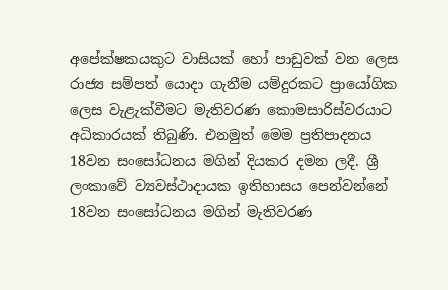අපේක්ෂකයකුට වාසියක් හෝ පාඩුවක් වන ලෙස රාජ්‍ය සම්පත් යොදා ගැනීම යම්දුරකට ප්‍රායෝගික ලෙස වැළැක්වීමට මැතිවරණ කොමසාරිස්වරයාට අධිකාරයක් තිබුණි. එනමුත් මෙම ප්‍රතිපාදනය 18වන සංසෝධනය මගින් දියකර දමන ලදී. ශ්‍රී ලංකාවේ ව්‍යවස්ථාදායක ඉතිහාසය පෙන්වන්නේ 18වන සංසෝධනය මගින් මැතිවරණ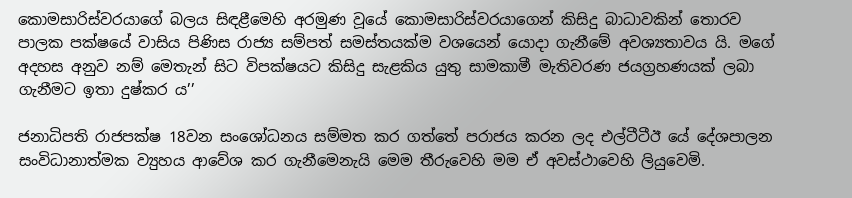කොමසාරිස්වරයාගේ බලය සිඳළීමෙහි අරමුණ වූයේ කොමසාරිස්වරයාගෙන් කිසිදු බාධාවකින් තොරව පාලක පක්ෂයේ වාසිය පිණිස රාජ්‍ය සම්පත් සමස්තයක්ම වශයෙන් යොදා ගැනීමේ අවශ්‍යතාවය යි. මගේ අදහස අනුව නම් මෙතැන් සිට විපක්ෂයට කිසිදු සැළකිය යුතු සාමකාමී මැතිවරණ ජයග්‍රහණයක් ලබා ගැනීමට ඉතා දුෂ්කර ය’’

ජනාධිපති රාජපක්ෂ 18වන සංශෝධනය සම්මත කර ගත්තේ පරාජය කරන ලද එල්ටීටීඊ යේ දේශපාලන සංවිධානාත්මක ව්‍යුහය ආවේශ කර ගැනීමෙනැයි මෙම තීරුවෙහි මම ඒ අවස්ථාවෙහි ලියුවෙමි.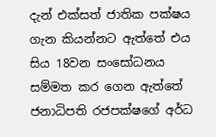දැන් එක්සත් ජාතික පක්ෂය ගැන කියන්නට ඇත්තේ එය සිය 18වන සංසෝධනය සම්මත කර ගෙන ඇත්තේ ජනාධිපති රජපක්ෂගේ අර්ධ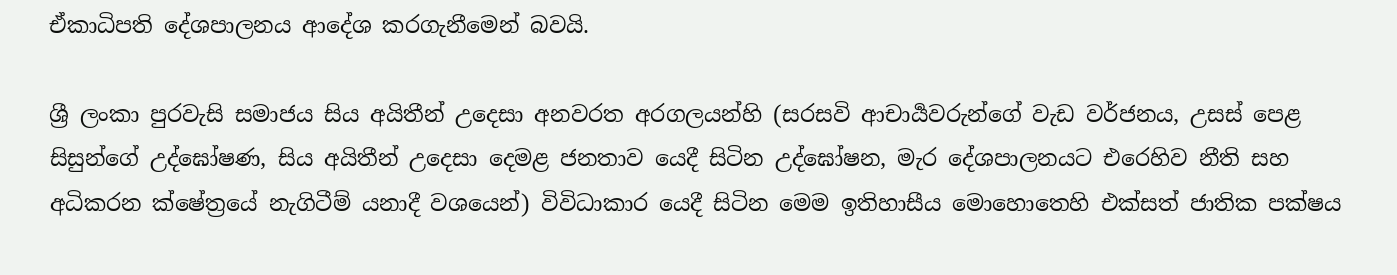ඒකාධිපති දේශපාලනය ආදේශ කරගැනීමෙන් බවයි.

ශ්‍රී ලංකා පුරවැසි සමාජය සිය අයිතීන් උදෙසා අනවරත අරගලයන්හි (සරසවි ආචාර්‍යවරුන්ගේ වැඩ වර්ජනය, උසස් පෙළ සිසුන්ගේ උද්ඝෝෂණ, සිය අයිතීන් උදෙසා දෙමළ ජනතාව යෙදී සිටින උද්ඝෝෂන, මැර දේශපාලනයට එරෙහිව නීති සහ අධිකරන ක්ෂේත්‍රයේ නැගිටීම් යනාදී වශයෙන්) විවිධාකාර යෙදී සිටින මෙම ඉතිහාසීය මොහොතෙහි එක්සත් ජාතික පක්ෂය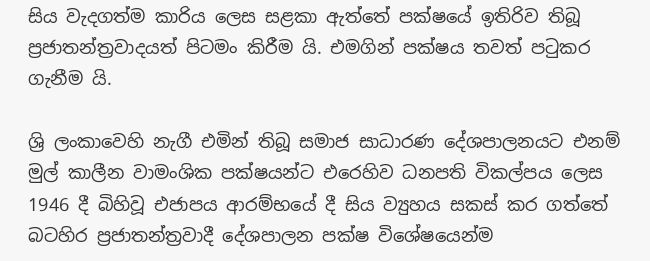සිය වැදගත්ම කාරිය ලෙස සළකා ඇත්තේ පක්ෂයේ ඉතිරිව තිබූ ප්‍රජාතන්ත්‍රවාදයත් පිටමං කිරීම යි. එමගින් පක්ෂය තවත් පටුකර ගැනීම යි.

ශ්‍රි ලංකාවෙහි නැගී එමින් තිබූ සමාජ සාධාරණ දේශපාලනයට එනම් මුල් කාලීන වාමංශික පක්ෂයන්ට එරෙහිව ධනපති විකල්පය ලෙස 1946 දී බිහිවූ එජාපය ආරම්භයේ දී සිය ව්‍යුහය සකස් කර ගත්තේ බටහිර ප්‍රජාතන්ත්‍රවාදී දේශපාලන පක්ෂ විශේෂයෙන්ම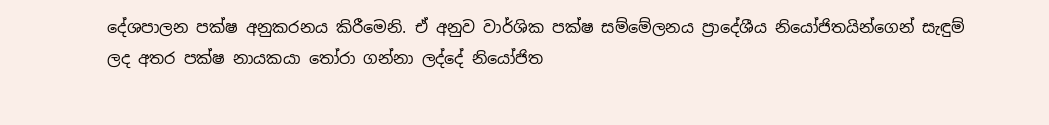දේශපාලන පක්ෂ අනුකරනය කිරීමෙනි. ඒ අනුව වාර්ශික පක්ෂ සම්මේලනය ප්‍රාදේශීය නියෝජිතයින්ගෙන් සැඳුම් ලද අතර පක්ෂ නායකයා තෝරා ගන්නා ලද්දේ නියෝජිත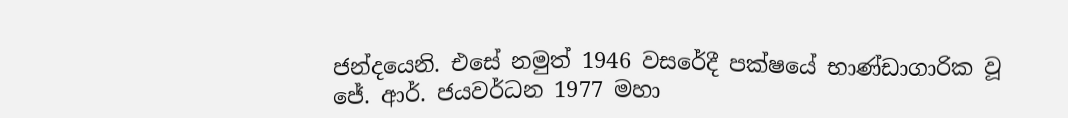ජන්දයෙනි. එසේ නමුත් 1946 වසරේදී පක්ෂයේ භාණ්ඩාගාරික වූ ජේ. ආර්. ජයවර්ධන 1977 මහා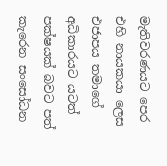මැතිවරණයට පෙර එහි නායකයා ලෙස එජාපය තමාගේ අධිකාරයට යටත් පක්ෂයක් බවට පත් කැරෙන සංසෝධන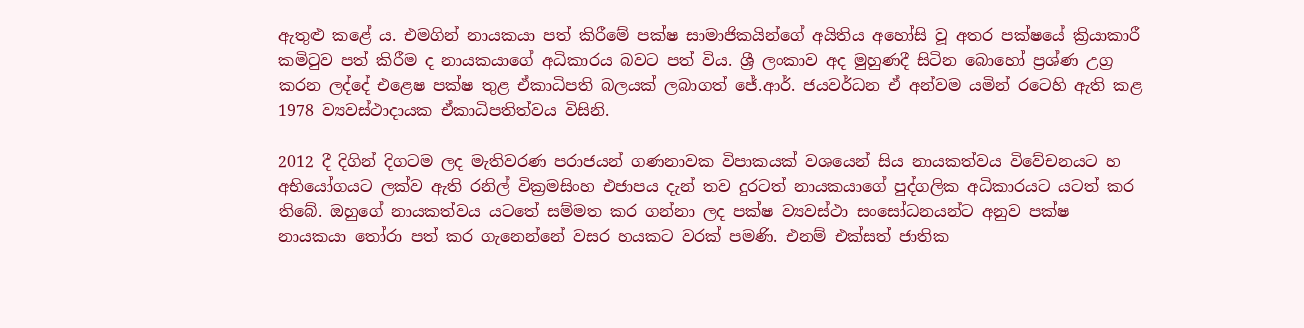ඇතුළු කළේ ය. එමගින් නායකයා පත් කිරීමේ පක්ෂ සාමාජිකයින්ගේ අයිතිය අහෝසි වූ අතර පක්ෂයේ ක්‍රියාකාරී කමිටුව පත් කිරීම ද නායකයාගේ අධිකාරය බවට පත් විය. ශ්‍රී ලංකාව අද මුහුණදී සිටින බොහෝ ප්‍රශ්ණ උග්‍ර කරන ලද්දේ එළෙෂ පක්ෂ තුළ ඒකාධිපති බලයක් ලබාගත් ජේ.ආර්. ජයවර්ධන ඒ අන්වම යමින් රටෙහි ඇති කළ 1978 ව්‍යවස්ථාදායක ඒකාධිපතිත්වය විසිනි.

2012 දී දිගින් දිගටම ලද මැතිවරණ පරාජයන් ගණනාවක විපාකයක් වශයෙන් සිය නායකත්වය විවේචනයට හ අභියෝගයට ලක්ව ඇති රනිල් වික්‍රමසිංහ එජාපය දැන් තව දුරටත් නායකයාගේ පුද්ගලික අධිකාරයට යටත් කර තිබේ. ඔහුගේ නායකත්වය යටතේ සම්මත කර ගන්නා ලද පක්ෂ ව්‍යවස්ථා සංසෝධනයන්ට අනුව පක්ෂ නායකයා තෝරා පත් කර ගැනෙන්නේ වසර හයකට වරක් පමණි. එනම් එක්සත් ජාතික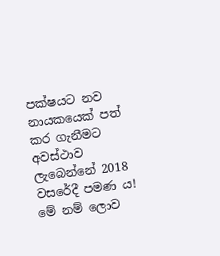පක්ෂයට නව නායකයෙක් පත් කර ගැනීමට අවස්ථාව ලැබෙන්නේ 2018 වසරේදී පමණ ය! මේ නම් ලොව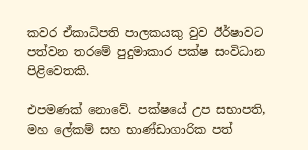කවර ඒකාධිපති පාලකයකු වුව ඊර්ෂාවට පත්වන තරමේ පුදුමාකාර පක්ෂ සංවිධාන පිළිවෙතකි.

එපමණක් නොවේ. පක්ෂයේ උප සභාපති, මහ ලේකම් සහ භාණ්ඩාගාරික පත්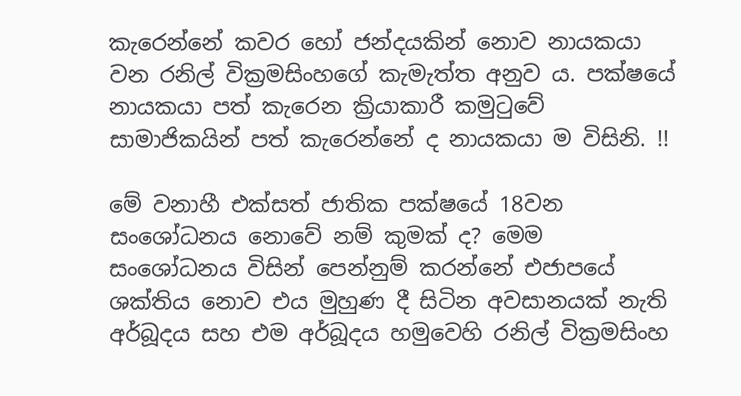කැරෙන්නේ කවර හෝ ජන්දයකින් නොව නායකයා වන රනිල් වික්‍රමසිංහගේ කැමැත්ත අනුව ය. පක්ෂයේ නායකයා පත් කැරෙන ක්‍රියාකාරී කමුටුවේ සාමාජිකයින් පත් කැරෙන්නේ ද නායකයා ම විසිනි. !!

මේ වනාහී එක්සත් ජාතික පක්ෂයේ 18වන සංශෝධනය නොවේ නම් කුමක් ද? මෙම සංශෝධනය විසින් පෙන්නුම් කරන්නේ එජාපයේ ශක්තිය නොව එය මුහුණ දී සිටින අවසානයක් නැති අර්බූදය සහ එම අර්බූදය හමුවෙහි රනිල් වික්‍රමසිංහ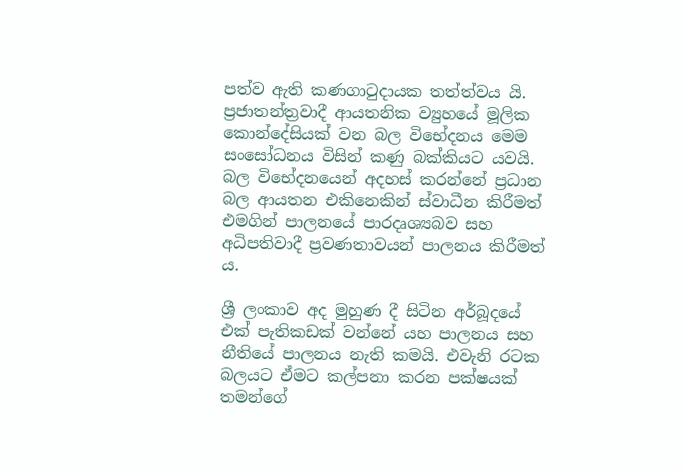පත්ව ඇති කණගාටුදායක තත්ත්වය යි. ප්‍රජාතන්ත්‍රවාදී ආයතනික ව්‍යුහයේ මූලික කොන්දේසියක් වන බල විභේදනය මෙම සංසෝධනය විසින් කණු බක්කියට යවයි. බල විභේදනයෙන් අදහස් කරන්නේ ප්‍රධාන බල ආයතන එකිනෙකින් ස්වාධීන කිරීමත් එමගින් පාලනයේ පාරදෘශ්‍යබව සහ අධිපතිවාදී ප්‍රවණතාවයන් පාලනය කිරීමත් ය.

ශ්‍රී ලංකාව අද මුහුණ දී සිටින අර්බූදයේ එක් පැතිකඩක් වන්නේ යහ පාලනය සහ නීතියේ පාලනය නැති කමයි. එවැනි රටක බලයට ඒමට කල්පනා කරන පක්ෂයක් තමන්ගේ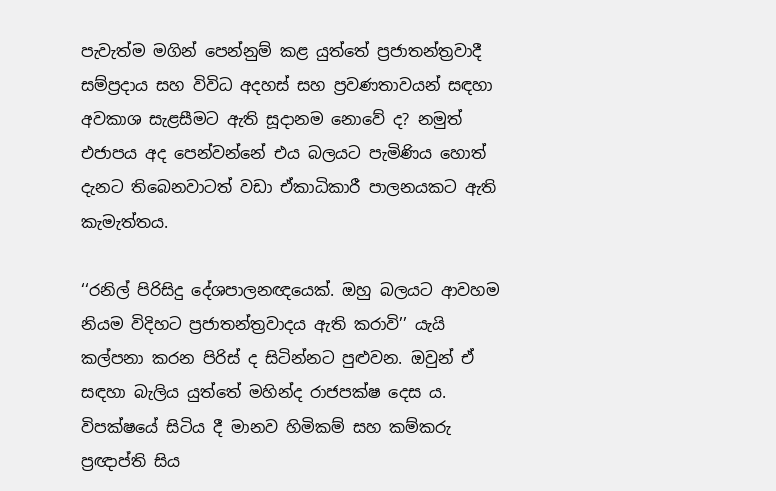පැවැත්ම මගින් පෙන්නුම් කළ යුත්තේ ප්‍රජාතන්ත්‍රවාදී සම්ප්‍රදාය සහ විවිධ අදහස් සහ ප්‍රවණතාවයන් සඳහා අවකාශ සැළසීමට ඇති සූදානම නොවේ ද? නමුත් එජාපය අද පෙන්වන්නේ එය බලයට පැමිණිය හොත් දැනට තිබෙනවාටත් වඩා ඒකාධිකාරී පාලනයකට ඇති කැමැත්තය.

‘‘රනිල් පිරිසිදු දේශපාලනඥයෙක්. ඔහු බලයට ආවහම නියම විදිහට ප්‍රජාතන්ත්‍රවාදය ඇති කරාවි’’ යැයි කල්පනා කරන පිරිස් ද සිටින්නට පුළුවන. ඔවුන් ඒ සඳහා බැලිය යුත්තේ මහින්ද රාජපක්ෂ දෙස ය. විපක්ෂයේ සිටිය දී මානව හිමිකම් සහ කම්කරු ප්‍රඥාප්ති සිය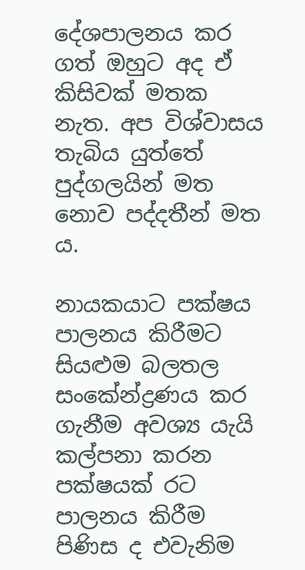දේශපාලනය කර ගත් ඔහුට අද ඒ කිසිවක් මතක නැත. අප විශ්වාසය තැබිය යුත්තේ පුද්ගලයින් මත නොව පද්දතීන් මත ය.

නායකයාට පක්ෂය පාලනය කිරීමට සියළුම බලතල සංකේන්ද්‍රණය කර ගැනීම අවශ්‍ය යැයි කල්පනා කරන පක්ෂයක් රට පාලනය කිරීම පිණිස ද එවැනිම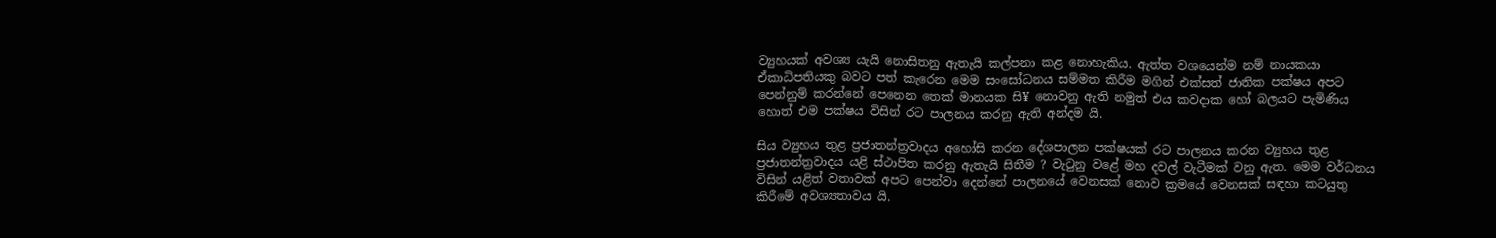ව්‍යුහයක් අවශ්‍ය යැයි නොසිතනු ඇතැයි කල්පනා කළ නොහැකිය. ඇත්ත වශයෙන්ම නම් නායකයා ඒකාධිපතියකු බවට පත් කැරෙන මෙම සංසෝධනය සම්මත කිරීම මගින් එක්සත් ජාතික පක්ෂය අපට පෙන්නුම් කරන්නේ පෙනෙන තෙක් මානයක සි¥ නොවනු ඇති නමුත් එය කවදාක හෝ බලයට පැමිණිය හොත් එම පක්ෂය විසින් රට පාලනය කරනු ඇති අන්දම යි.

සිය ව්‍යුහය තුළ ප්‍රජාතන්ත්‍රවාදය අහෝසි කරන දේශපාලන පක්ෂයක් රට පාලනය කරන ව්‍යුහය තුළ ප්‍රජාතන්ත්‍රවාදය යළි ස්ථාපිත කරනු ඇතැයි සිතීම ? වැටුනු වළේ මහ දවල් වැටීමක් වනු ඇත. මෙම වර්ධනය විසින් යළිත් වතාවක් අපට පෙන්වා දෙන්නේ පාලනයේ වෙනසක් නොව ක්‍රමයේ වෙනසක් සඳහා කටයුතු කිරීමේ අවශ්‍යතාවය යි.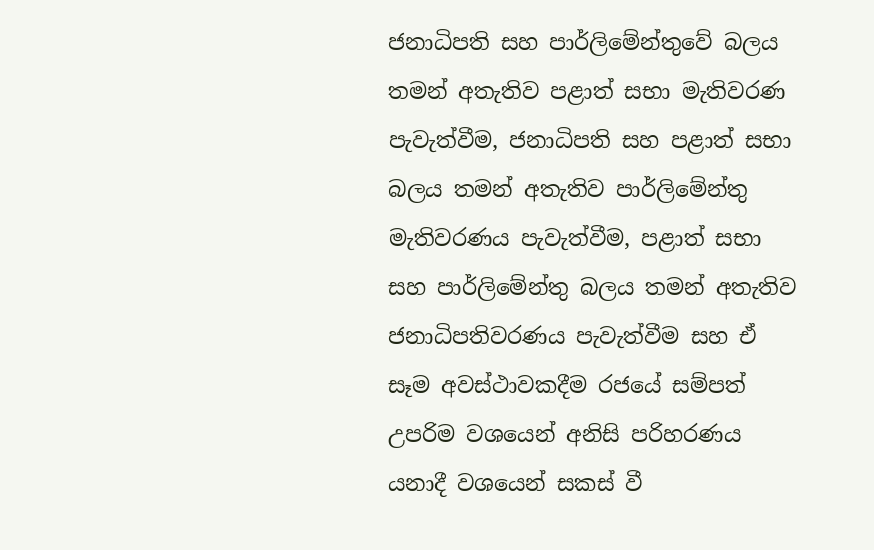ජනාධිපති සහ පාර්ලිමේන්තුවේ බලය තමන් අතැතිව පළාත් සභා මැතිවරණ පැවැත්වීම, ජනාධිපති සහ පළාත් සභා බලය තමන් අතැතිව පාර්ලිමේන්තු මැතිවරණය පැවැත්වීම, පළාත් සභා සහ පාර්ලිමේන්තු බලය තමන් අතැතිව ජනාධිපතිවරණය පැවැත්වීම සහ ඒ සෑම අවස්ථාවකදීම රජයේ සම්පත් උපරිම වශයෙන් අනිසි පරිහරණය යනාදී වශයෙන් සකස් වී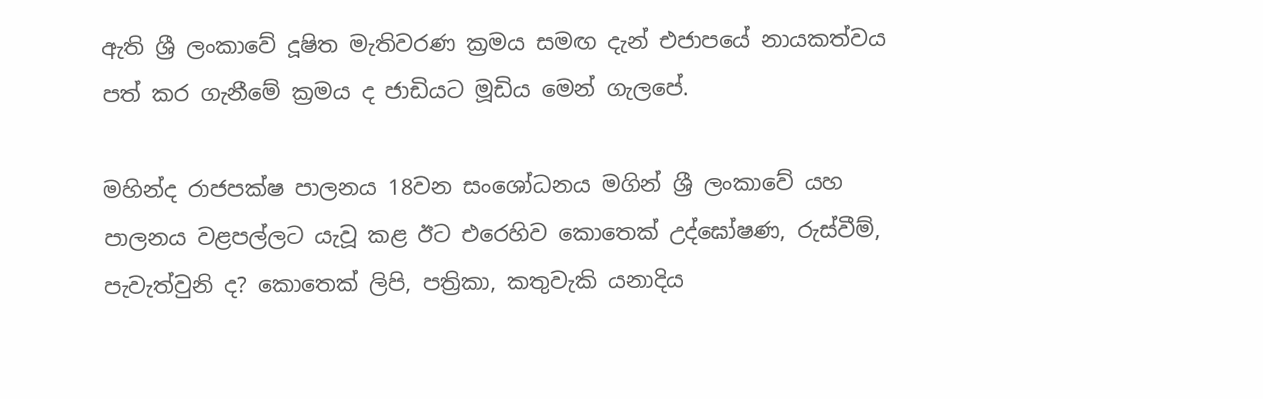ඇති ශ්‍රී ලංකාවේ දූෂිත මැතිවරණ ක්‍රමය සමඟ දැන් එජාපයේ නායකත්වය පත් කර ගැනීමේ ක්‍රමය ද ජාඩියට මූඩිය මෙන් ගැලපේ.

මහින්ද රාජපක්ෂ පාලනය 18වන සංශෝධනය මගින් ශ්‍රී ලංකාවේ යහ පාලනය වළපල්ලට යැවූ කළ ඊට එරෙහිව කොතෙක් උද්ඝෝෂණ, රුස්වීම්, පැවැත්වුනි ද? කොතෙක් ලිපි, පත්‍රිකා, කතුවැකි යනාදිය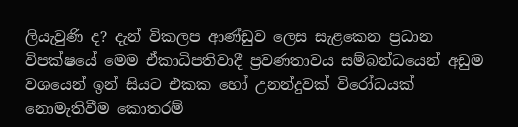ලියැවුණි ද? දැන් විකලප ආණ්ඩුව ලෙස සැළකෙන ප්‍රධාන විපක්ෂයේ මෙම ඒකාධිපතිවාදී ප්‍රවණතාවය සම්බන්ධයෙන් අඩුම වශයෙන් ඉන් සියට එකක හෝ උනන්දුවක් විරෝධයක් නොමැතිවීම කොතරම්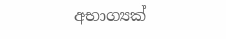අභාග්‍යක්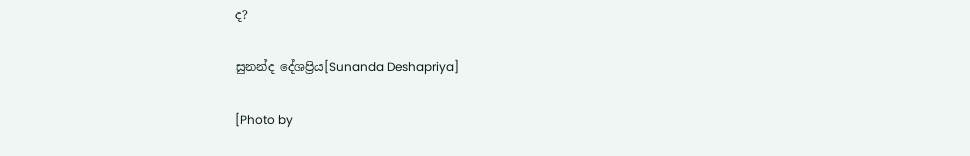ද?

සුනන්ද දේශප්‍රිය[Sunanda Deshapriya]

[Photo by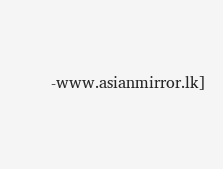-www.asianmirror.lk]